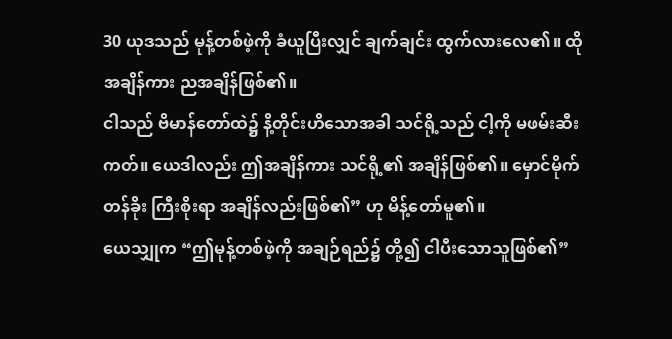30 ယုဒသည် မုန့်တစ်ဖဲ့ကို ခံယူပြီးလျှင် ချက်ချင်း ထွက်လားလေ၏။ ထိုအချိန်ကား ညအချိန်ဖြစ်၏။
ငါသည် ဗိမာန်တော်ထဲ၌ နိ့တိုင်းဟိသောအခါ သင်ရို့သည် ငါ့ကို မဖမ်းဆီးကတ်။ ယေဒါလည်း ဤအချိန်ကား သင်ရို့၏ အချိန်ဖြစ်၏။ မှောင်မိုက်တန်ခိုး ကြီးစိုးရာ အချိန်လည်းဖြစ်၏” ဟု မိန့်တော်မူ၏။
ယေသျှုက “ဤမုန့်တစ်ဖဲ့ကို အချဉ်ရည်၌ တို့၍ ငါပီးသောသူဖြစ်၏”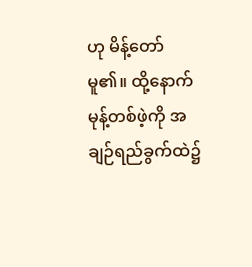ဟု မိန့်တော်မူ၏။ ထို့နောက် မုန့်တစ်ဖဲ့ကို အချဉ်ရည်ခွက်ထဲ၌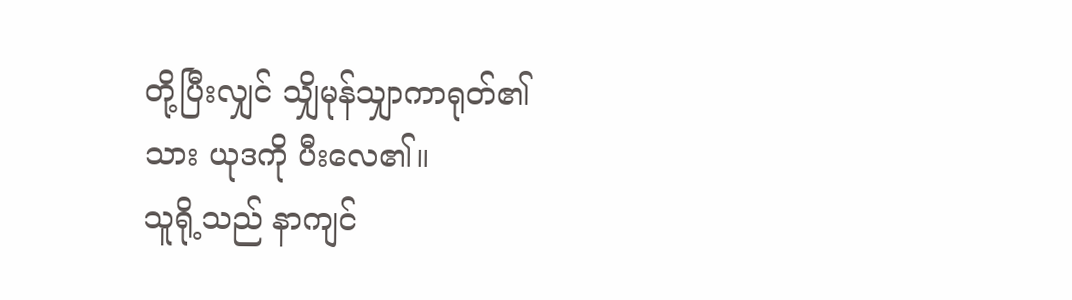တို့ပြီးလျှင် သျှိမုန်သျှာကာရုတ်၏သား ယုဒကို ပီးလေ၏။
သူရို့သည် နာကျင်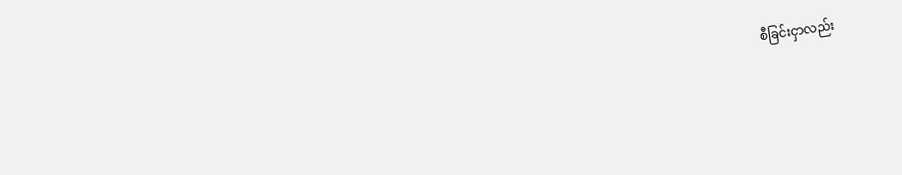စီခြင်းငှာလည်း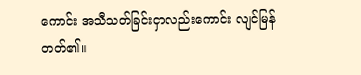ကောင်း အသီသတ်ခြင်းငှာလည်းကောင်း လျင်မြန်တတ်၏။